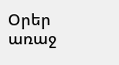Օրեր առաջ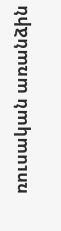ռուսական առանձին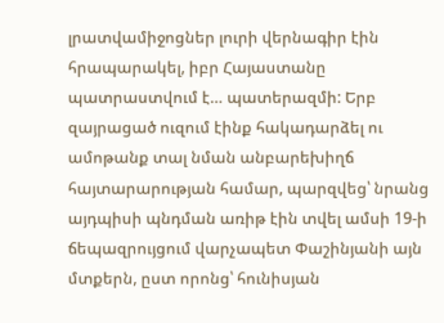լրատվամիջոցներ լուրի վերնագիր էին հրապարակել, իբր Հայաստանը պատրաստվում է… պատերազմի: Երբ զայրացած ուզում էինք հակադարձել ու ամոթանք տալ նման անբարեխիղճ հայտարարության համար, պարզվեց՝ նրանց այդպիսի պնդման առիթ էին տվել ամսի 19-ի ճեպազրույցում վարչապետ Փաշինյանի այն մտքերն, ըստ որոնց՝ հունիսյան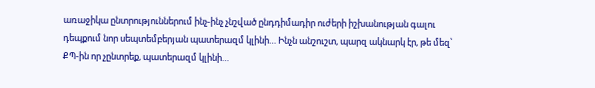առաջիկա ընտրություններում ինչ-ինչ չնշված ընդդիմադիր ուժերի իշխանության գալու դեպքում նոր սեպտեմբերյան պատերազմ կլինի… Ինչն անշուշտ, պարզ ակնարկ էր, թե մեզ՝ ՔՊ-ին որ չընտրեք, պատերազմ կլինի…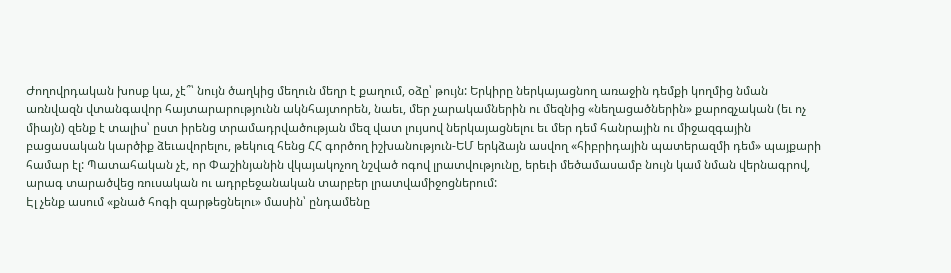Ժողովրդական խոսք կա, չէ՞՝ նույն ծաղկից մեղուն մեղր է քաղում, օձը՝ թույն: Երկիրը ներկայացնող առաջին դեմքի կողմից նման առնվազն վտանգավոր հայտարարությունն ակնհայտորեն, նաեւ, մեր չարակամներին ու մեզնից «նեղացածներին» քարոզչական (եւ ոչ միայն) զենք է տալիս՝ ըստ իրենց տրամադրվածության մեզ վատ լույսով ներկայացնելու եւ մեր դեմ հանրային ու միջազգային բացասական կարծիք ձեւավորելու, թեկուզ հենց ՀՀ գործող իշխանություն-ԵՄ երկձայն ասվող «հիբրիդային պատերազմի դեմ» պայքարի համար էլ: Պատահական չէ, որ Փաշինյանին վկայակոչող նշված ոգով լրատվությունը, երեւի մեծամասամբ նույն կամ նման վերնագրով, արագ տարածվեց ռուսական ու ադրբեջանական տարբեր լրատվամիջոցներում:
Էլ չենք ասում «քնած հոգի զարթեցնելու» մասին՝ ընդամենը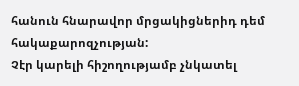հանուն հնարավոր մրցակիցներիդ դեմ հակաքարոզչության:
Չէր կարելի հիշողությամբ չնկատել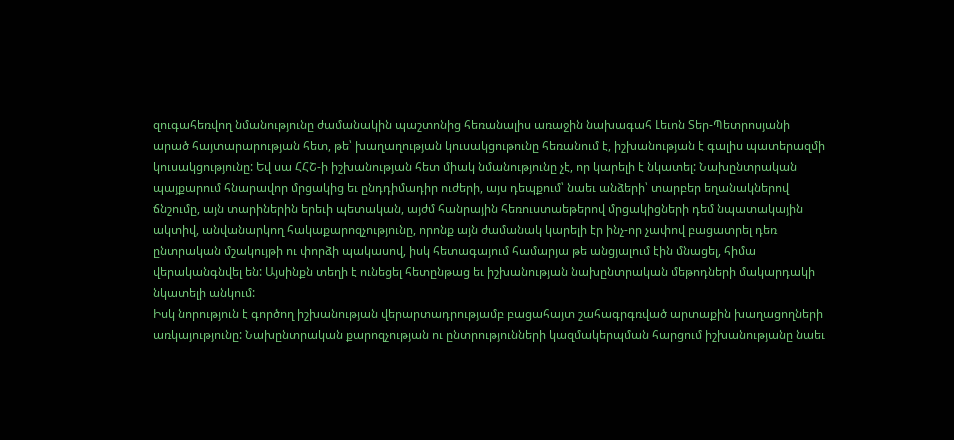զուգահեռվող նմանությունը ժամանակին պաշտոնից հեռանալիս առաջին նախագահ Լեւոն Տեր-Պետրոսյանի արած հայտարարության հետ, թե՝ խաղաղության կուսակցութունը հեռանում է, իշխանության է գալիս պատերազմի կուսակցությունը: Եվ սա ՀՀՇ-ի իշխանության հետ միակ նմանությունը չէ, որ կարելի է նկատել: Նախընտրական պայքարում հնարավոր մրցակից եւ ընդդիմադիր ուժերի, այս դեպքում՝ նաեւ անձերի՝ տարբեր եղանակներով ճնշումը, այն տարիներին երեւի պետական, այժմ հանրային հեռուստաեթերով մրցակիցների դեմ նպատակային ակտիվ, անվանարկող հակաքարոզչությունը, որոնք այն ժամանակ կարելի էր ինչ-որ չափով բացատրել դեռ ընտրական մշակույթի ու փորձի պակասով, իսկ հետագայում համարյա թե անցյալում էին մնացել, հիմա վերականգնվել են: Այսինքն տեղի է ունեցել հետընթաց եւ իշխանության նախընտրական մեթոդների մակարդակի նկատելի անկում:
Իսկ նորություն է գործող իշխանության վերարտադրությամբ բացահայտ շահագրգռված արտաքին խաղացողների առկայությունը: Նախընտրական քարոզչության ու ընտրությունների կազմակերպման հարցում իշխանությանը նաեւ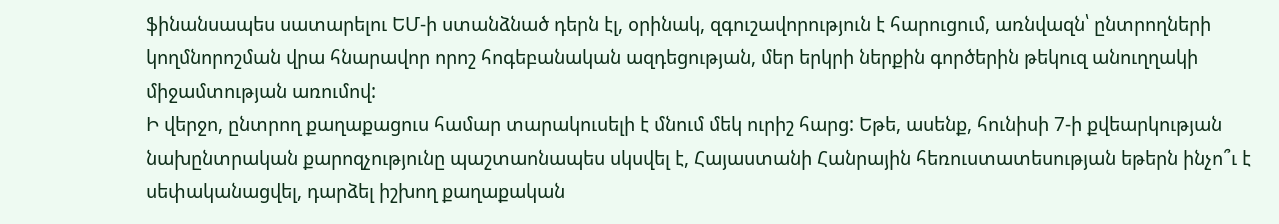ֆինանսապես սատարելու ԵՄ-ի ստանձնած դերն էլ, օրինակ, զգուշավորություն է հարուցում, առնվազն՝ ընտրողների կողմնորոշման վրա հնարավոր որոշ հոգեբանական ազդեցության, մեր երկրի ներքին գործերին թեկուզ անուղղակի միջամտության առումով:
Ի վերջո, ընտրող քաղաքացուս համար տարակուսելի է մնում մեկ ուրիշ հարց: Եթե, ասենք, հունիսի 7-ի քվեարկության նախընտրական քարոզչությունը պաշտաոնապես սկսվել է, Հայաստանի Հանրային հեռուստատեսության եթերն ինչո՞ւ է սեփականացվել, դարձել իշխող քաղաքական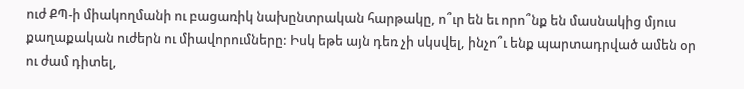ուժ ՔՊ-ի միակողմանի ու բացառիկ նախընտրական հարթակը, ո՞ւր են եւ որո՞նք են մասնակից մյուս քաղաքական ուժերն ու միավորումները: Իսկ եթե այն դեռ չի սկսվել, ինչո՞ւ ենք պարտադրված ամեն օր ու ժամ դիտել,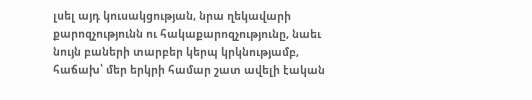լսել այդ կուսակցության, նրա ղեկավարի քարոզչությունն ու հակաքարոզչությունը, նաեւ նույն բաների տարբեր կերպ կրկնությամբ, հաճախ՝ մեր երկրի համար շատ ավելի էական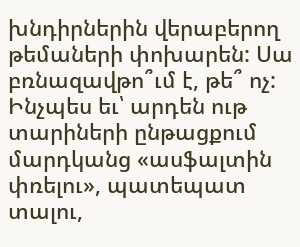խնդիրներին վերաբերող թեմաների փոխարեն: Սա բռնազավթո՞ւմ է, թե՞ ոչ:
Ինչպես եւ՝ արդեն ութ տարիների ընթացքում մարդկանց «ասֆալտին փռելու», պատեպատ տալու,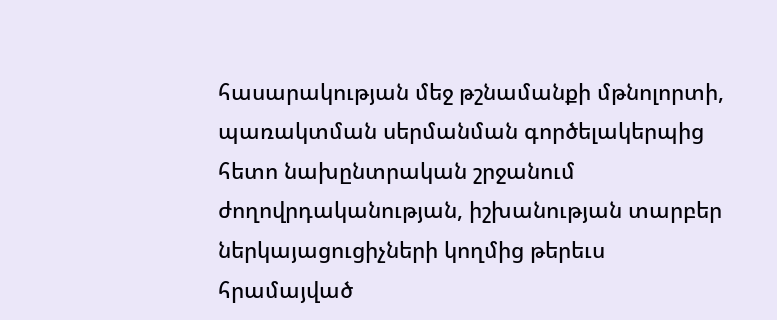հասարակության մեջ թշնամանքի մթնոլորտի, պառակտման սերմանման գործելակերպից հետո նախընտրական շրջանում ժողովրդականության, իշխանության տարբեր ներկայացուցիչների կողմից թերեւս հրամայված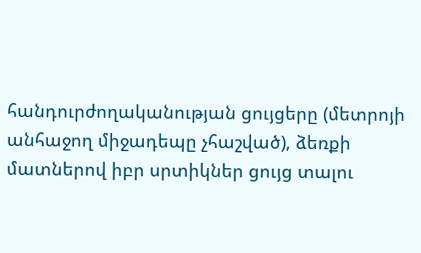հանդուրժողականության ցույցերը (մետրոյի անհաջող միջադեպը չհաշված), ձեռքի մատներով իբր սրտիկներ ցույց տալու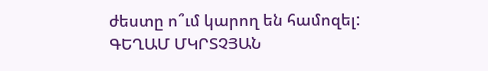ժեստը ո՞ւմ կարող են համոզել:
ԳԵՂԱՄ ՄԿՐՏՉՅԱՆ